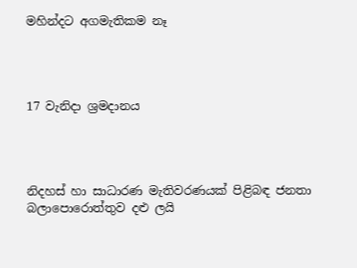මහින්දට අගමැතිකම නෑ




17 වැනිදා ශ්‍රමදානය




නිදහස් හා සාධාරණ මැතිවරණයක් පිළිබඳ ජනතා බලාපොරොත්තුව දළු ලයි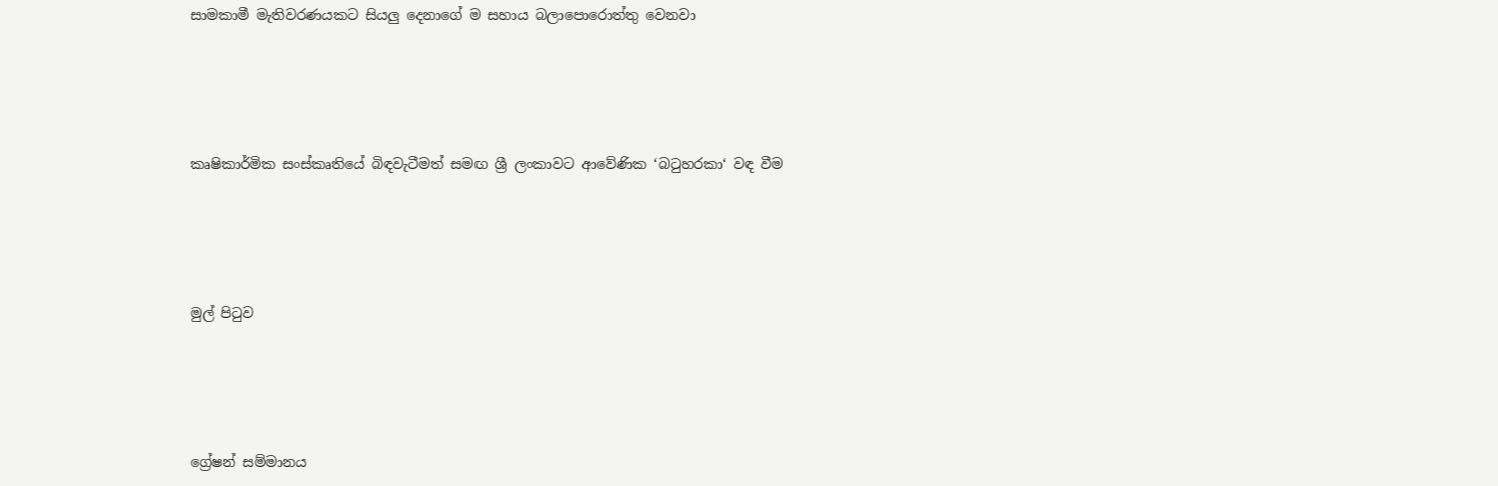සාමකාමී මැතිවරණයකට සියලු දෙනාගේ ම සහාය බලාපොරොත්තු වෙනවා




කෘෂිකාර්මික සංස්කෘතියේ බිඳවැටීමත් සමඟ ශ්‍රී ලංකාවට ආවේණික ‘බටුහරකා‘ වඳ වීම




මුල් පිටුව




ග්‍රේෂන් සම්මානය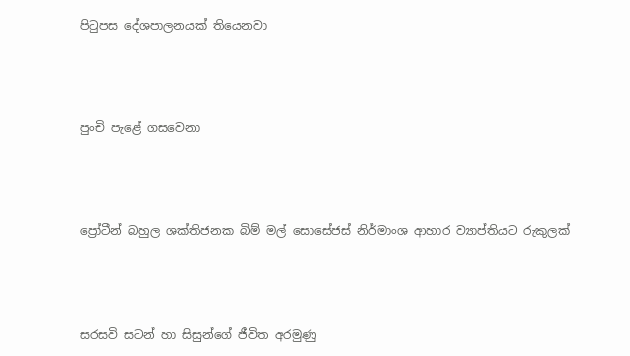පිටුපස දේශපාලනයක් තියෙනවා




පුංචි පැළේ ගසවෙනා




ප්‍රෝටීන් බහුල ශක්තිජනක බිම් මල් සොසේජස් නිර්මාංශ ආහාර ව්‍යාප්තියට රුකුලක්




සරසවි සටන් හා සිසුන්ගේ ජීවිත අරමුණු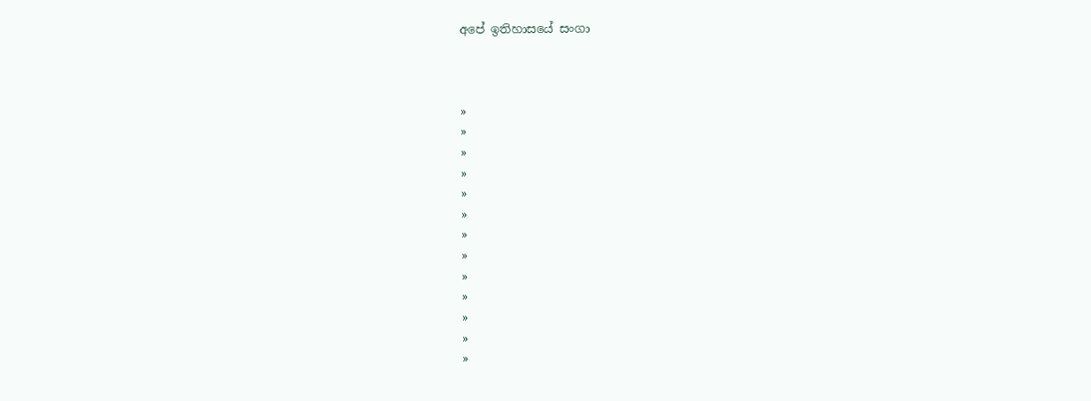අපේ ඉතිහාසයේ සංගා



»
»
»
»
»
»
»
»
»
»
»
»
»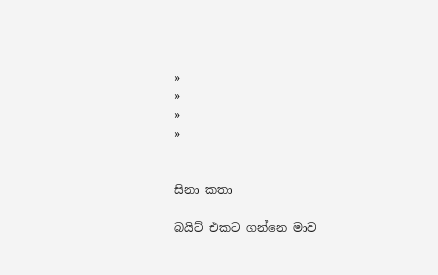»
»
»
»


සිනා කතා

බයිට් එකට ගන්නෙ මාව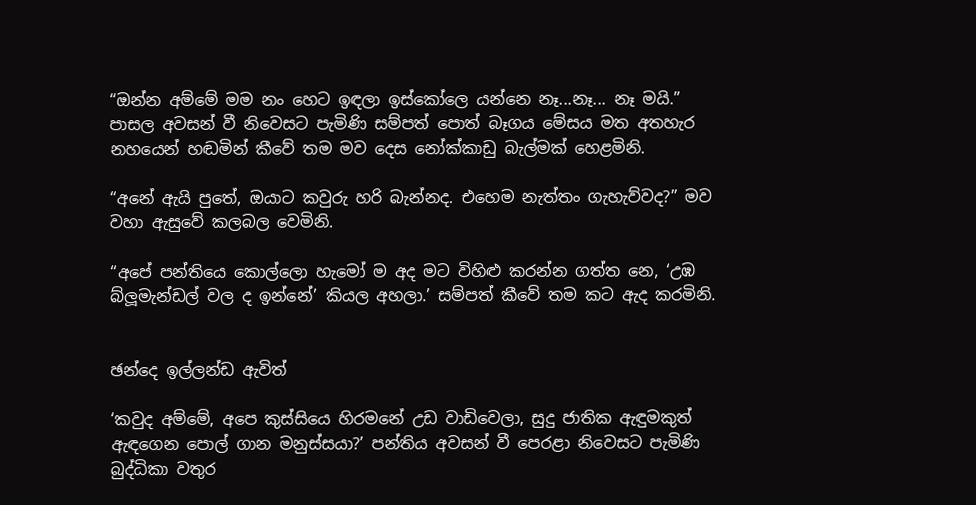“ඔන්න අම්මේ මම නං හෙට ඉඳලා ඉස්කෝලෙ යන්නෙ නෑ...නෑ... නෑ මයි.” පාසල අවසන් වී නිවෙසට පැමිණි සම්පත් පොත් බෑගය මේසය මත අතහැර නහයෙන් හඬමින් කීවේ තම මව දෙස නෝක්කාඩු බැල්මක් හෙළමිනි.

“අනේ ඇයි පුතේ, ඔයාට කවුරු හරි බැන්නද. එහෙම නැත්තං ගැහැව්වද?” මව වහා ඇසුවේ කලබල වෙමිනි.

“අපේ පන්තියෙ කොල්ලො හැමෝ ම අද මට විහිළු කරන්න ගත්ත නෙ, ‘උඹ බ්ලූමැන්ඩල් වල ද ඉන්නේ’ කියල අහලා.’ සම්පත් කීවේ තම කට ඇද කරමිනි.


ඡන්දෙ ඉල්ලන්ඩ ඇවිත්

‘කවුද අම්මේ, අපෙ කුස්සියෙ හිරමනේ උඩ වාඩිවෙලා, සුදු ජාතික ඇඳුමකුත් ඇඳගෙන පොල් ගාන මනුස්සයා?’ පන්තිය අවසන් වී පෙරළා නිවෙසට පැමිණි බුද්ධිකා වතුර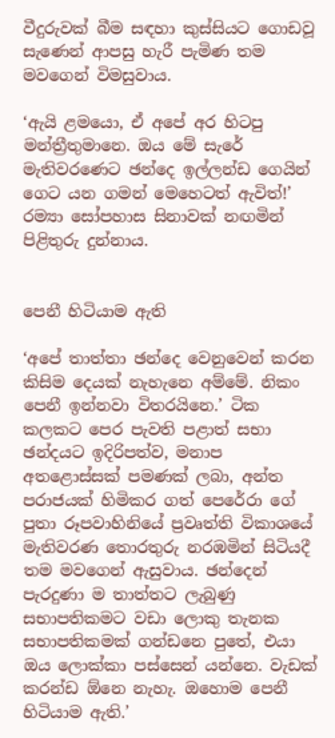වීදුරුවක් බීම සඳහා කුස්සියට ගොඩවූ සැණෙන් ආපසු හැරී පැමිණ තම මවගෙන් විමසුවාය.

‘ඇයි ළමයො, ඒ අපේ අර හිටපු මන්ත්‍රීතුමානෙ. ඔය මේ සැරේ මැතිවරණෙට ඡන්දෙ ඉල්ලන්ඩ ගෙයින් ගෙට යන ගමන් මෙහෙටත් ඇවිත්!’ රම්‍යා සෝපහාස සිනාවක් නඟමින් පිළිතුරු දුන්නාය.


පෙනී හිටියාම ඇති

‘අපේ තාත්තා ඡන්දෙ වෙනුවෙන් කරන කිසිම දෙයක් නැහැනෙ අම්මේ. නිකං පෙනී ඉන්නවා විතරයිනෙ.’ ටික කලකට පෙර පැවති පළාත් සභා ඡන්දයට ඉදිරිපත්ව, මනාප අතළොස්සක් පමණක් ලබා, අන්ත පරාජයක් හිමිකර ගත් පෙරේරා ගේ පුතා රූපවාහිනියේ ප්‍රවෘත්ති විකාශයේ මැතිවරණ තොරතුරු නරඹමින් සිටියදී තම මවගෙන් ඇසුවාය. ඡන්දෙන් පැරදුණා ම තාත්තට ලැබුණු සභාපතිකමට වඩා ලොකු තැනක සභාපතිකමක් ගන්ඩනෙ පුතේ, එයා ඔය ලොක්කා පස්සෙන් යන්නෙ. වැඩක් කරන්ඩ ඕනෙ නැහැ. ඔහොම පෙනී හිටියාම ඇති.’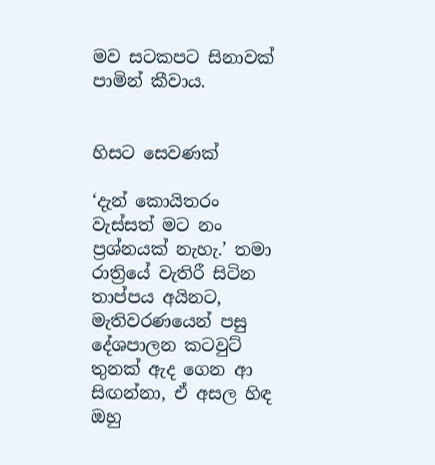මව සටකපට සිනාවක් පාමින් කීවාය.


හිසට සෙවණක්

‘දැන් කොයිතරං වැස්සත් මට නං ප්‍රශ්නයක් නැහැ.’ තමා රාත්‍රියේ වැතිරී සිටින තාප්පය අයිනට, මැතිවරණයෙන් පසු දේශපාලන කටවුට් තුනක් ඇද ගෙන ආ සිඟන්නා, ඒ අසල හිඳ ඔහු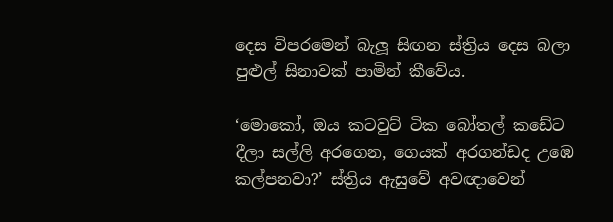දෙස විපරමෙන් බැලූ සිඟන ස්ත්‍රිය දෙස බලා පුළුල් සිනාවක් පාමින් කීවේය.

‘මොකෝ, ඔය කටවුට් ටික බෝතල් කඩේට දීලා සල්ලි අ‍රගෙන, ගෙයක් අරගන්ඩද උඹෙ කල්පනවා?’ ස්ත්‍රිය ඇසුවේ අවඥාවෙන්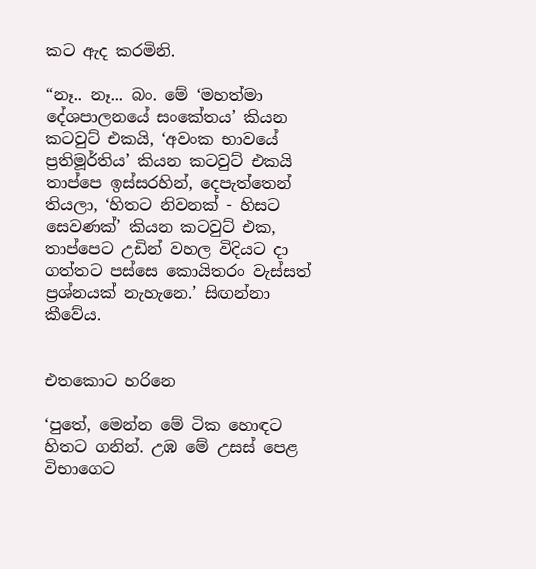කට ඇද කරමිනි.

“නෑ.. නෑ... බං. මේ ‘මහත්මා දේශපාලනයේ සංකේතය’ කියන කටවුට් එකයි, ‘අවංක භාවයේ ප්‍රතිමූර්තිය’ කියන කටවුට් එකයි තාප්පෙ ඉස්සරහින්, දෙපැත්තෙන් තියලා, ‘හිතට නිවනක් - හිසට සෙවණක්’ කියන කටවුට් එක, තාප්පෙට උඩින් වහල විදියට දා ගත්තට පස්සෙ කොයිතරං වැස්සත් ප්‍රශ්නයක් නැහැනෙ.’ සිඟන්නා කීවේය.


එතකොට හරිනෙ

‘පුතේ, මෙන්න මේ ටික හොඳට හිතට ගනින්. උඹ මේ උසස් පෙළ විභාගෙට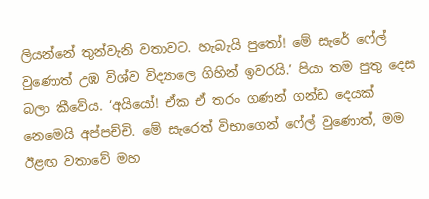ලියන්නේ තුන්වැනි වතාවට. හැබැයි පුතෝ! මේ සැරේ ෆේල් වුණොත් උඹ විශ්ව විද්‍යාලෙ ගිහින් ඉවරයි.’ පියා තම පුතු දෙස බලා කීවේය. ‘අයියෝ! ඒක ඒ තරං ගණන් ගන්ඩ දෙයක් නෙමෙයි අප්පච්චි. මේ සැරෙත් විභාගෙන් ෆේල් වුණොත්, මම ඊළඟ වතාවේ මහ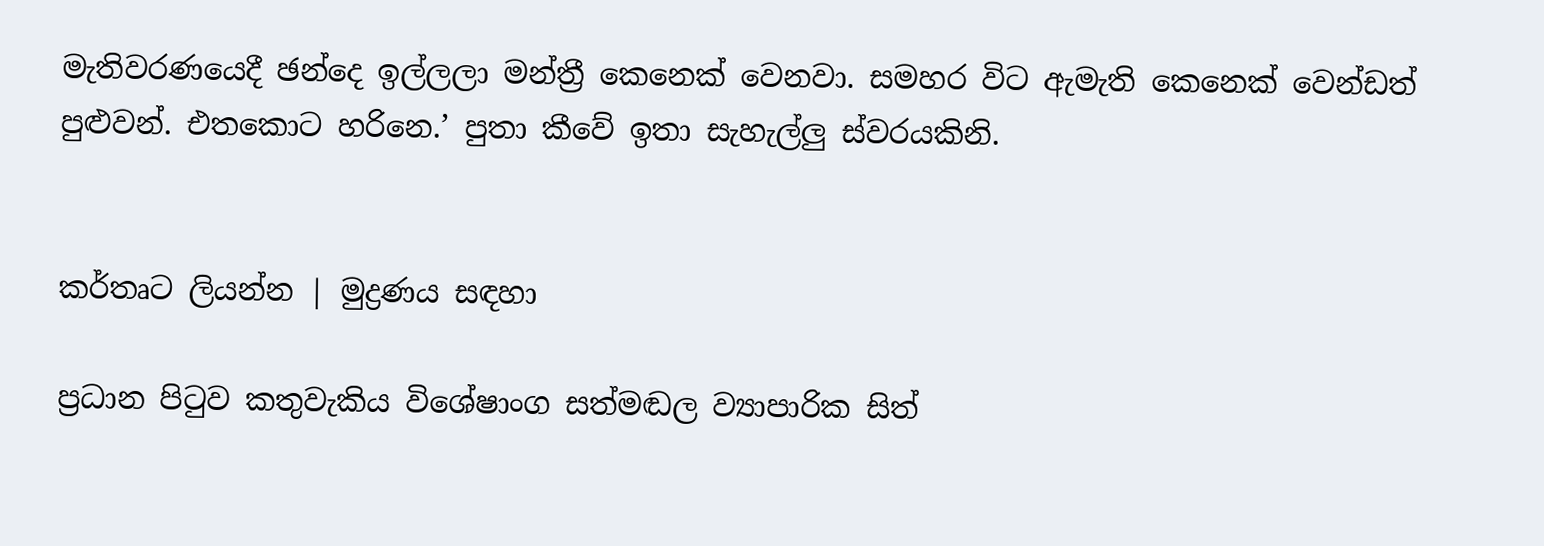මැතිවරණයෙදී ඡන්දෙ ඉල්ලලා මන්ත්‍රී කෙනෙක් වෙනවා. සමහර විට ඇමැති කෙනෙක් වෙන්ඩත් පුළුවන්. එතකොට හරිනෙ.’ පුතා කීවේ ඉතා සැහැල්ලු ස්වරයකිනි.


කර්තෘට ලියන්න | මුද්‍රණය සඳහා

ප්‍රධාන පිටුව කතුවැකිය විශේෂාංග සත්මඬල ව්‍යාපාරික සිත්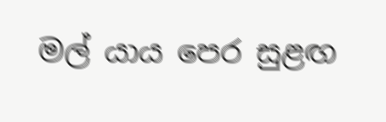මල් යාය පෙර සුළඟ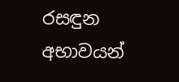රසඳුන අභාවයන්